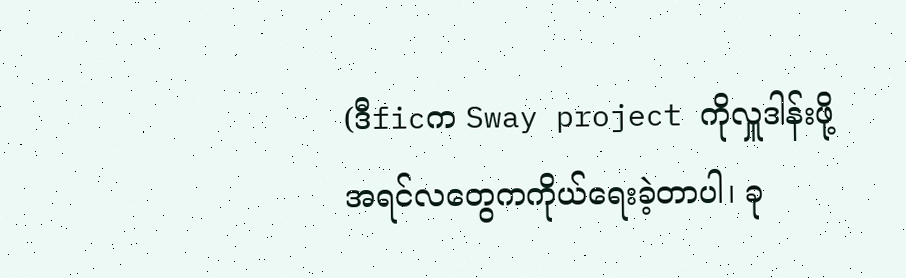(ဒီficက Sway project ကိုလှူဒါန်းဖို့အရင်လတွေကကိုယ်ရေးခဲ့တာပါ၊ ခု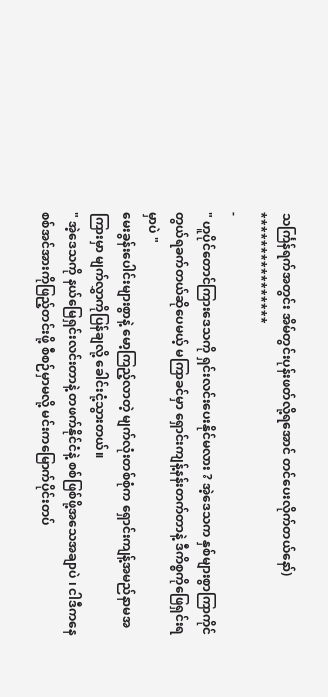သင်္ကြန်ရက်အတွင်း အိမ်တွင်းပုန်းဖတ်လို့ရအောင် တင်ပေးလိုက်တယ်နော်)
****************
-
" ဟူပိုင်တောင်ကြားဒေသကို ရှင်းလင်းပေးနိုင်မလား ? အဲ့ဒေသက နှစ်များစွာကြာကိုင်တွယ်ရခက်တယ်ဆိုပေမယ့် မကြာခင်မှာ ရှောင်းကျန့်နန်းတက်တာနဲ့ ဒီကိစ္စကိုဖြေရှင်းရမှာပဲ "
မေးခွန်းပေါင်းများစွာနဲ့ မော့ကြည့်လာတဲ့ မျက်လုံးတစ်စုံက ရှောင်းကျန့်အမည်နာမအကြားမှာ မျက်လွှာကိုပြန်ချလို့ ခေါင်းငုံ့သွားတယ်။
" အဲ့ဒေသကို နယ်မြေရှင်းလင်းတာနဲ့ တဖက်နိုင်ငံနဲ့ စစ်ဖြစ်ဖို့အသေအချာပဲ ၊ ငါဒီကနေ စစ်အင်အားကိုဖြည့်တင်းဖို့ စီစဉ်မှာမလို့ မင်းကမြောက်ပိုင်းတပ်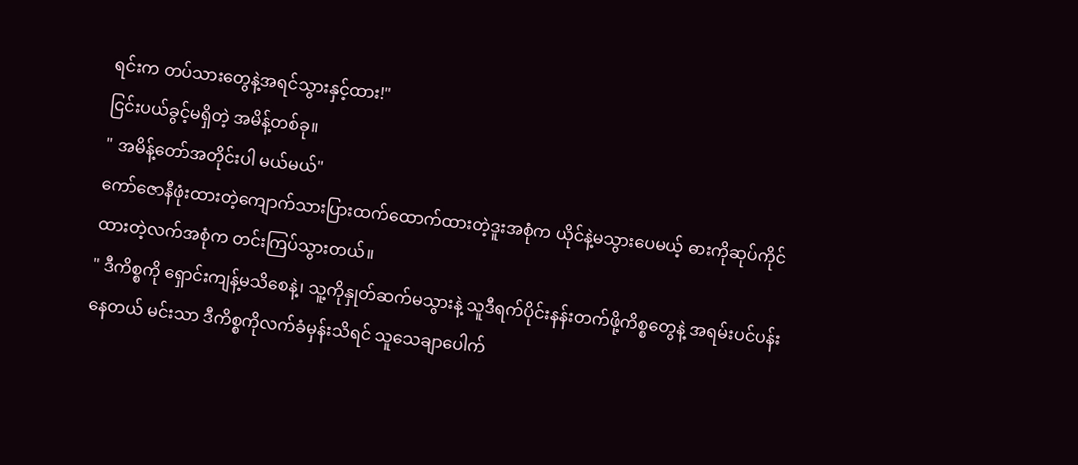ရင်းက တပ်သားတွေနဲ့အရင်သွားနှင့်ထား!"
ငြင်းပယ်ခွင့်မရှိတဲ့ အမိန့်တစ်ခု။
" အမိန့်တော်အတိုင်းပါ မယ်မယ်"
ကော်ဇောနီဖုံးထားတဲ့ကျောက်သားပြားထက်ထောက်ထားတဲ့ဒူးအစုံက ယိုင်နဲ့မသွားပေမယ့် ဓားကိုဆုပ်ကိုင်ထားတဲ့လက်အစုံက တင်းကြပ်သွားတယ်။
" ဒီကိစ္စကို ရှောင်းကျန့်မသိစေနဲ့၊ သူ့ကိုနှုတ်ဆက်မသွားနဲ့ သူဒီရက်ပိုင်းနန်းတက်ဖို့ကိစ္စတွေနဲ့ အရမ်းပင်ပန်းနေတယ် မင်းသာ ဒီကိစ္စကိုလက်ခံမှန်းသိရင် သူသေချာပေါက်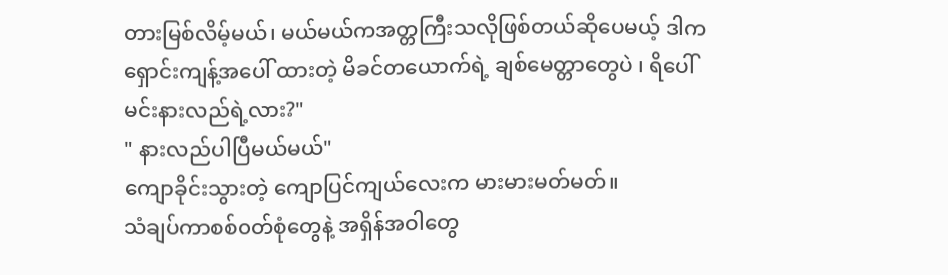တားမြစ်လိမ့်မယ်၊ မယ်မယ်ကအတ္တကြီးသလိုဖြစ်တယ်ဆိုပေမယ့် ဒါက ရှောင်းကျန့်အပေါ် ထားတဲ့ မိခင်တယောက်ရဲ့ ချစ်မေတ္တာတွေပဲ ၊ ရိပေါ် မင်းနားလည်ရဲ့လား?"
" နားလည်ပါပြီမယ်မယ်"
ကျောခိုင်းသွားတဲ့ ကျောပြင်ကျယ်လေးက မားမားမတ်မတ်။
သံချပ်ကာစစ်၀တ်စုံတွေနဲ့ အရှိန်အဝါတွေ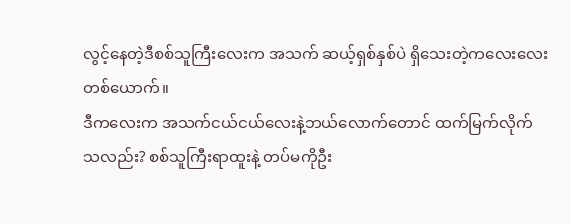လွင့်နေတဲ့ဒီစစ်သူကြီးလေးက အသက် ဆယ့်ရှစ်နှစ်ပဲ ရှိသေးတဲ့ကလေးလေးတစ်ယောက်။
ဒီကလေးက အသက်ငယ်ငယ်လေးနဲ့ဘယ်လောက်တောင် ထက်မြက်လိုက်သလည်း? စစ်သူကြီးရာထူးနဲ့ တပ်မကိုဦး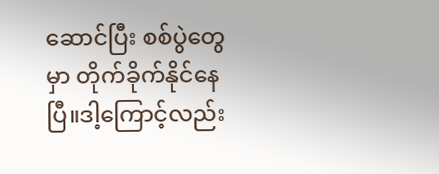ဆောင်ပြီး စစ်ပွဲတွေမှာ တိုက်ခိုက်နိုင်နေပြီ။ဒါ့ကြောင့်လည်း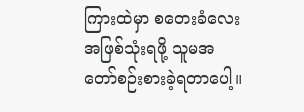ကြားထဲမှာ စတေးခံလေးအဖြစ်သုံးရဖို့ သူမအတော်စဉ်းစားခဲ့ရတာပေါ့။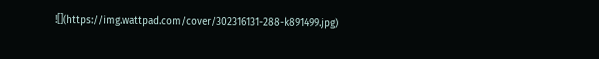![](https://img.wattpad.com/cover/302316131-288-k891499.jpg)